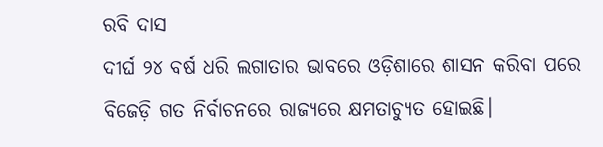ରବି ଦାସ
ଦୀର୍ଘ ୨୪ ବର୍ଷ ଧରି ଲଗାତାର ଭାବରେ ଓଡ଼ିଶାରେ ଶାସନ କରିବା ପରେ ବିଜେଡ଼ି ଗତ ନିର୍ବାଚନରେ ରାଜ୍ୟରେ କ୍ଷମତାଚ୍ୟୁତ ହୋଇଛି।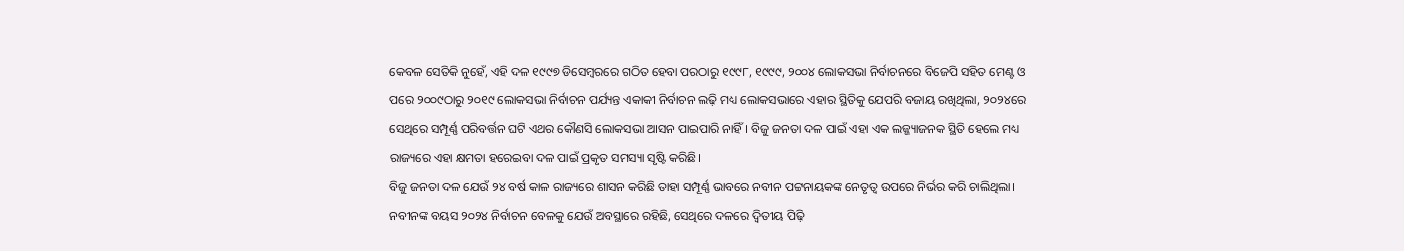କେବଳ ସେତିକି ନୁହେଁ, ଏହି ଦଳ ୧୯୯୭ ଡିସେମ୍ବରରେ ଗଠିତ ହେବା ପରଠାରୁ ୧୯୯୮, ୧୯୯୯, ୨୦୦୪ ଲୋକସଭା ନିର୍ବାଚନରେ ବିଜେପି ସହିତ ମେଣ୍ଟ ଓ ପରେ ୨୦୦୯ଠାରୁ ୨୦୧୯ ଲୋକସଭା ନିର୍ବାଚନ ପର୍ଯ୍ୟନ୍ତ ଏକାକୀ ନିର୍ବାଚନ ଲଢ଼ି ମଧ୍ୟ ଲୋକସଭାରେ ଏହାର ସ୍ଥିତିକୁ ଯେପରି ବଜାୟ ରଖିଥିଲା, ୨୦୨୪ରେ ସେଥିରେ ସମ୍ପୂର୍ଣ୍ଣ ପରିବର୍ତ୍ତନ ଘଟି ଏଥର କୌଣସି ଲୋକସଭା ଆସନ ପାଇପାରି ନାହିଁ। ବିଜୁ ଜନତା ଦଳ ପାଇଁ ଏହା ଏକ ଲଜ୍ଜ୍ୟାଜନକ ସ୍ଥିତି ହେଲେ ମଧ୍ୟ ରାଜ୍ୟରେ ଏହା କ୍ଷମତା ହରେଇବା ଦଳ ପାଇଁ ପ୍ରକୃତ ସମସ୍ୟା ସୃଷ୍ଟି କରିଛି।
ବିଜୁ ଜନତା ଦଳ ଯେଉଁ ୨୪ ବର୍ଷ କାଳ ରାଜ୍ୟରେ ଶାସନ କରିଛି ତାହା ସମ୍ପୂର୍ଣ୍ଣ ଭାବରେ ନବୀନ ପଟ୍ଟନାୟକଙ୍କ ନେତୃତ୍ୱ ଉପରେ ନିର୍ଭର କରି ଚାଲିଥିଲା। ନବୀନଙ୍କ ବୟସ ୨୦୨୪ ନିର୍ବାଚନ ବେଳକୁ ଯେଉଁ ଅବସ୍ଥାରେ ରହିଛି, ସେଥିରେ ଦଳରେ ଦ୍ୱିତୀୟ ପିଢ଼ି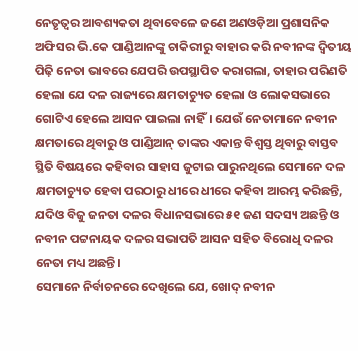ନେତୃତ୍ୱର ଆବଶ୍ୟକତା ଥିବାବେଳେ ଜଣେ ଅଣଓଡ଼ିଆ ପ୍ରଶାସନିକ ଅଫିସର ଭି.କେ ପାଣ୍ଡିଆନଙ୍କୁ ଚାକିରୀରୁ ବାହାର କରି ନବୀନଙ୍କ ଦ୍ୱିତୀୟ ପିଢ଼ି ନେତା ଭାବରେ ଯେପରି ଉପସ୍ଥାପିତ କରାଗଲା, ତାହାର ପରିଣତି ହେଲା ଯେ ଦଳ ରାଜ୍ୟରେ କ୍ଷମତାଚ୍ୟୁତ ହେଲା ଓ ଲୋକସଭାରେ ଗୋଟିଏ ହେଲେ ଆସନ ପାଇଲା ନାହିଁ। ଯେଉଁ ନେତାମାନେ ନବୀନ କ୍ଷମତାରେ ଥିବାରୁ ଓ ପାଣ୍ଡିଆନ୍ ତାଙ୍କର ଏକାନ୍ତ ବିଶ୍ୱସ୍ତ ଥିବାରୁ ବାସ୍ତବ ସ୍ଥିତି ବିଷୟରେ କହିବାର ସାହାସ ଜୁଟାଇ ପାରୁନଥିଲେ ସେମାନେ ଦଳ କ୍ଷମତାଚ୍ୟୁତ ହେବା ପରଠାରୁ ଧୀରେ ଧୀରେ କହିବା ଆରମ୍ଭ କରିଛନ୍ତି, ଯଦିଓ ବିଜୁ ଜନତା ଦଳର ବିଧାନସଭାରେ ୫୧ ଜଣ ସଦସ୍ୟ ଅଛନ୍ତି ଓ ନବୀନ ପଟ୍ଟନାୟକ ଦଳର ସଭାପତି ଆସନ ସହିତ ବିରୋଧି ଦଳର ନେତା ମଧ୍ୟ ଅଛନ୍ତି।
ସେମାନେ ନିର୍ବାଚନରେ ଦେଖିଲେ ଯେ, ଖୋଦ୍ ନବୀନ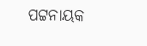ପଟ୍ଟନାୟକ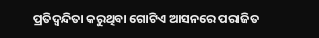ପ୍ରତିଦ୍ୱନ୍ଦିତା କରୁଥିବା ଗୋଟିଏ ଆସନରେ ପରାଜିତ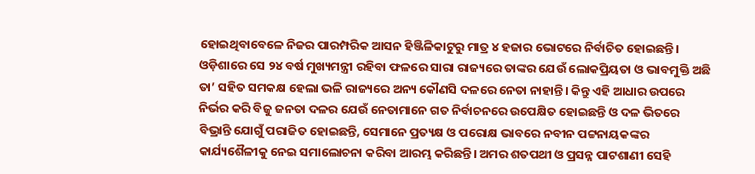ହୋଇଥିବାବେଳେ ନିଜର ପାରମ୍ପରିକ ଆସନ ହିଞ୍ଜିଳିକାଟୁରୁ ମାତ୍ର ୪ ହଜାର ଭୋଟରେ ନିର୍ବାଚିତ ହୋଇଛନ୍ତି। ଓଡ଼ିଶାରେ ସେ ୨୪ ବର୍ଷ ମୁଖ୍ୟମନ୍ତ୍ରୀ ରହିବା ଫଳରେ ସାରା ରାଜ୍ୟରେ ତାଙ୍କର ଯେଉଁ ଲୋକପ୍ରିୟତା ଓ ଭାବମୁକ୍ତି ଅଛି ତା’ ସହିତ ସମକକ୍ଷ ହେଲା ଭଳି ରାଜ୍ୟରେ ଅନ୍ୟ କୌଣସି ଦଳରେ ନେତା ନାହାନ୍ତି। କିନ୍ତୁ ଏହି ଆଧାର ଉପରେ ନିର୍ଭର କରି ବିଜୁ ଜନତା ଦଳର ଯେଉଁ ନେତାମାନେ ଗତ ନିର୍ବାଚନରେ ଉପେକ୍ଷିତ ହୋଇଛନ୍ତି ଓ ଦଳ ଭିତରେ ବିଭ୍ରାନ୍ତି ଯୋଗୁଁ ପରାଜିତ ହୋଇଛନ୍ତି, ସେମାନେ ପ୍ରତ୍ୟକ୍ଷ ଓ ପରୋକ୍ଷ ଭାବରେ ନବୀନ ପଟ୍ଟନାୟକଙ୍କର କାର୍ଯ୍ୟଶୈଳୀକୁ ନେଇ ସମାଲୋଚନା କରିବା ଆରମ୍ଭ କରିଛନ୍ତି। ଅମର ଶତପଥୀ ଓ ପ୍ରସନ୍ନ ପାଟଶାଣୀ ସେହି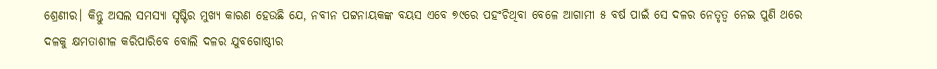ଶ୍ରେଣୀର। କିନ୍ତୁ ଅସଲ ସମସ୍ୟା ସୃଷ୍ଟିର ମୁଖ୍ୟ କାରଣ ହେଉଛି ଯେ, ନବୀନ ପଟ୍ଟନାୟକଙ୍କ ବୟସ ଏବେ ୭୯ରେ ପହଂଚିଥିବା ବେଳେ ଆଗାମୀ ୫ ବର୍ଷ ପାଇଁ ସେ ଦଳର ନେତୃତ୍ୱ ନେଇ ପୁଣି ଥରେ ଦଳକୁ କ୍ଷମତାଶୀଳ କରିପାରିବେ ବୋଲି ଦଳର ଯୁବଗୋଷ୍ଠୀର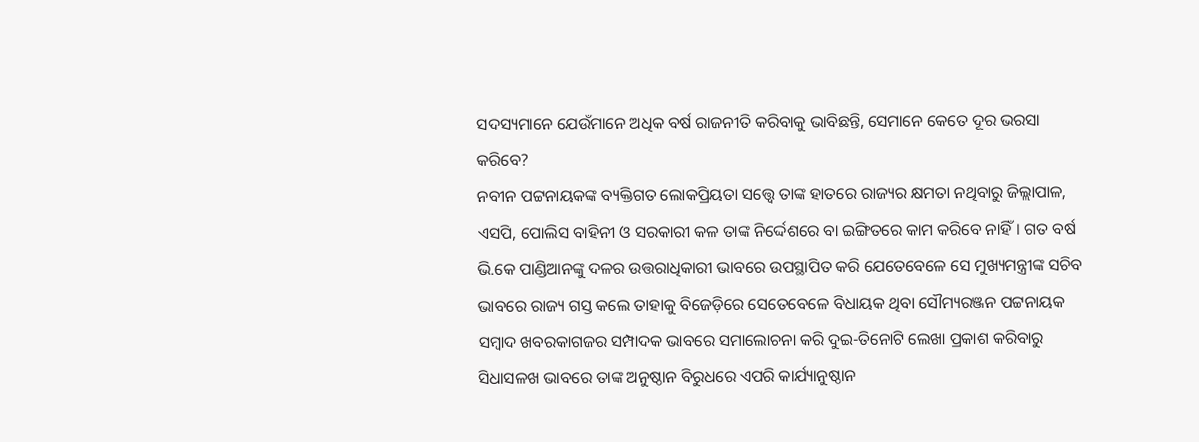ସଦସ୍ୟମାନେ ଯେଉଁମାନେ ଅଧିକ ବର୍ଷ ରାଜନୀତି କରିବାକୁ ଭାବିଛନ୍ତି, ସେମାନେ କେତେ ଦୂର ଭରସା କରିବେ?
ନବୀନ ପଟ୍ଟନାୟକଙ୍କ ବ୍ୟକ୍ତିଗତ ଲୋକପ୍ରିୟତା ସତ୍ତ୍ୱେ ତାଙ୍କ ହାତରେ ରାଜ୍ୟର କ୍ଷମତା ନଥିବାରୁ ଜିଲ୍ଲାପାଳ, ଏସପି, ପୋଲିସ ବାହିନୀ ଓ ସରକାରୀ କଳ ତାଙ୍କ ନିର୍ଦ୍ଦେଶରେ ବା ଇଙ୍ଗିତରେ କାମ କରିବେ ନାହିଁ। ଗତ ବର୍ଷ ଭି.କେ ପାଣ୍ଡିଆନଙ୍କୁ ଦଳର ଉତ୍ତରାଧିକାରୀ ଭାବରେ ଉପସ୍ଥାପିତ କରି ଯେତେବେଳେ ସେ ମୁଖ୍ୟମନ୍ତ୍ରୀଙ୍କ ସଚିବ ଭାବରେ ରାଜ୍ୟ ଗସ୍ତ କଲେ ତାହାକୁ ବିଜେଡ଼ିରେ ସେତେବେଳେ ବିଧାୟକ ଥିବା ସୌମ୍ୟରଞ୍ଜନ ପଟ୍ଟନାୟକ ସମ୍ବାଦ ଖବରକାଗଜର ସମ୍ପାଦକ ଭାବରେ ସମାଲୋଚନା କରି ଦୁଇ-ତିନୋଟି ଲେଖା ପ୍ରକାଶ କରିବାରୁ ସିଧାସଳଖ ଭାବରେ ତାଙ୍କ ଅନୁଷ୍ଠାନ ବିରୁଧରେ ଏପରି କାର୍ଯ୍ୟାନୁଷ୍ଠାନ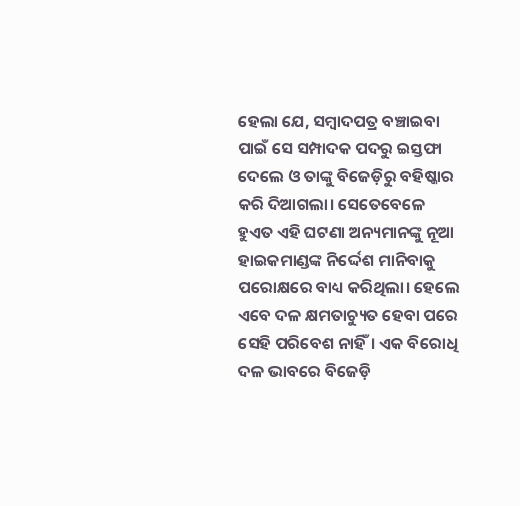ହେଲା ଯେ, ସମ୍ବାଦପତ୍ର ବଞ୍ଚାଇବା ପାଇଁ ସେ ସମ୍ପାଦକ ପଦରୁ ଇସ୍ତଫା ଦେଲେ ଓ ତାଙ୍କୁ ବିଜେଡ଼ିରୁ ବହିଷ୍କାର କରି ଦିଆଗଲା। ସେତେବେଳେ ହୁଏତ ଏହି ଘଟଣା ଅନ୍ୟମାନଙ୍କୁ ନୂଆ ହାଇକମାଣ୍ଡଙ୍କ ନିର୍ଦ୍ଦେଶ ମାନିବାକୁ ପରୋକ୍ଷରେ ବାଧ୍ୟ କରିଥିଲା। ହେଲେ ଏବେ ଦଳ କ୍ଷମତାଚ୍ୟୁତ ହେବା ପରେ ସେହି ପରିବେଶ ନାହିଁ। ଏକ ବିରୋଧି ଦଳ ଭାବରେ ବିଜେଡ଼ି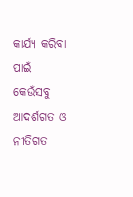କାର୍ଯ୍ୟ କରିବା ପାଇଁ କେଉଁସବୁ ଆଦର୍ଶଗତ ଓ ନୀତିଗତ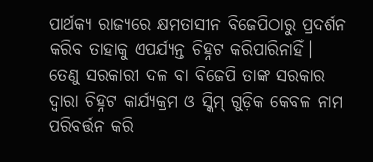ପାର୍ଥକ୍ୟ ରାଜ୍ୟରେ କ୍ଷମତାସୀନ ବିଜେପିଠାରୁ ପ୍ରଦର୍ଶନ କରିବ ତାହାକୁ ଏପର୍ଯ୍ୟନ୍ତ ଚିହ୍ନଟ କରିପାରିନାହିଁ।
ତେଣୁ ସରକାରୀ ଦଳ ବା ବିଜେପି ତାଙ୍କ ସରକାର ଦ୍ୱାରା ଚିହ୍ନଟ କାର୍ଯ୍ୟକ୍ରମ ଓ ସ୍କିମ୍ ଗୁଡ଼ିକ କେବଳ ନାମ ପରିବର୍ତ୍ତନ କରି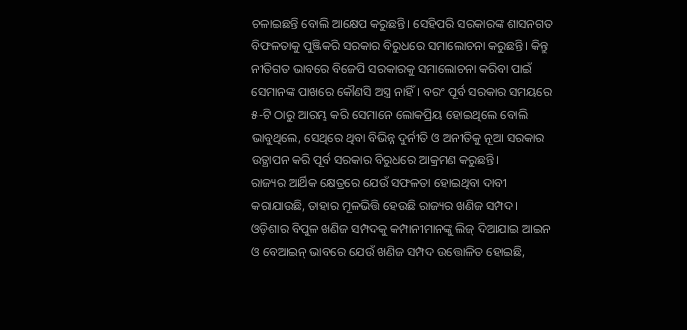ଚଳାଇଛନ୍ତି ବୋଲି ଆକ୍ଷେପ କରୁଛନ୍ତି। ସେହିପରି ସରକାରଙ୍କ ଶାସନଗତ ବିଫଳତାକୁ ପୁଞ୍ଜିକରି ସରକାର ବିରୁଧରେ ସମାଲୋଚନା କରୁଛନ୍ତି। କିନ୍ତୁ ନୀତିଗତ ଭାବରେ ବିଜେପି ସରକାରକୁ ସମାଲୋଚନା କରିବା ପାଇଁ ସେମାନଙ୍କ ପାଖରେ କୌଣସି ଅସ୍ତ୍ର ନାହିଁ। ବରଂ ପୂର୍ବ ସରକାର ସମୟରେ ୫-ଟି ଠାରୁ ଆରମ୍ଭ କରି ସେମାନେ ଲୋକପ୍ରିୟ ହୋଇଥିଲେ ବୋଲି ଭାବୁଥିଲେ, ସେଥିରେ ଥିବା ବିଭିନ୍ନ ଦୁର୍ନୀତି ଓ ଅନୀତିକୁ ନୂଆ ସରକାର ଉତ୍ଥାପନ କରି ପୂର୍ବ ସରକାର ବିରୁଧରେ ଆକ୍ରମଣ କରୁଛନ୍ତି।
ରାଜ୍ୟର ଆର୍ଥିକ କ୍ଷେତ୍ରରେ ଯେଉଁ ସଫଳତା ହୋଇଥିବା ଦାବୀ କରାଯାଉଛି, ତାହାର ମୂଳଭିତ୍ତି ହେଉଛି ରାଜ୍ୟର ଖଣିଜ ସମ୍ପଦ। ଓଡ଼ିଶାର ବିପୁଳ ଖଣିଜ ସମ୍ପଦକୁ କମ୍ପାନୀମାନଙ୍କୁ ଲିଜ୍ ଦିଆଯାଇ ଆଇନ ଓ ବେଆଇନ୍ ଭାବରେ ଯେଉଁ ଖଣିଜ ସମ୍ପଦ ଉତ୍ତୋଳିତ ହୋଇଛି,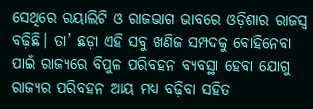ସେଥିରେ ରୟାଲିଟି ଓ ରାଜଭାଗ ଭାବରେ ଓଡ଼ିଶାର ରାଜସ୍ୱ ବଢ଼ିଛି। ତା’ ଛଡ଼ା ଏହି ସବୁ ଖଣିଜ ସମ୍ପଦକୁ ବୋହିନେବା ପାଇଁ ରାଜ୍ୟରେ ବିପୁଳ ପରିବହନ ବ୍ୟବସ୍ଥା ହେବା ଯୋଗୁ ରାଜ୍ୟର ପରିବହନ ଆୟ ମଧ୍ୟ ବଢ଼ିବା ସହିତ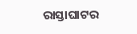ରାସ୍ତାଘାଟର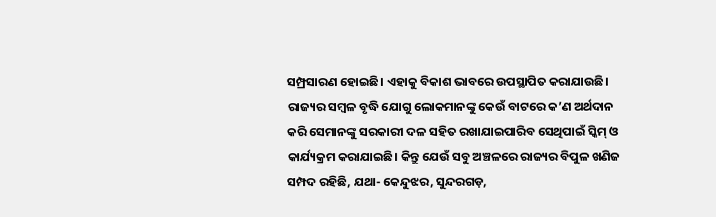ସମ୍ପ୍ରସାରଣ ହୋଇଛି। ଏହାକୁ ବିକାଶ ଭାବରେ ଉପସ୍ଥାପିତ କରାଯାଉଛି। ରାଜ୍ୟର ସମ୍ବଳ ବୃଦ୍ଧି ଯୋଗୁ ଲୋକମାନଙ୍କୁ କେଉଁ ବାଟରେ କ’ଣ ଅର୍ଥଦାନ କରି ସେମାନଙ୍କୁ ସରକାରୀ ଦଳ ସହିତ ରଖାଯାଇପାରିବ ସେଥିପାଇଁ ସ୍କିମ୍ ଓ କାର୍ଯ୍ୟକ୍ରମ କରାଯାଇଛି। କିନ୍ତୁ ଯେଉଁ ସବୁ ଅଞ୍ଚଳରେ ରାଜ୍ୟର ବିପୁଳ ଖଣିଜ ସମ୍ପଦ ରହିଛି, ଯଥା- କେନ୍ଦୁଝର, ସୁନ୍ଦରଗଡ଼,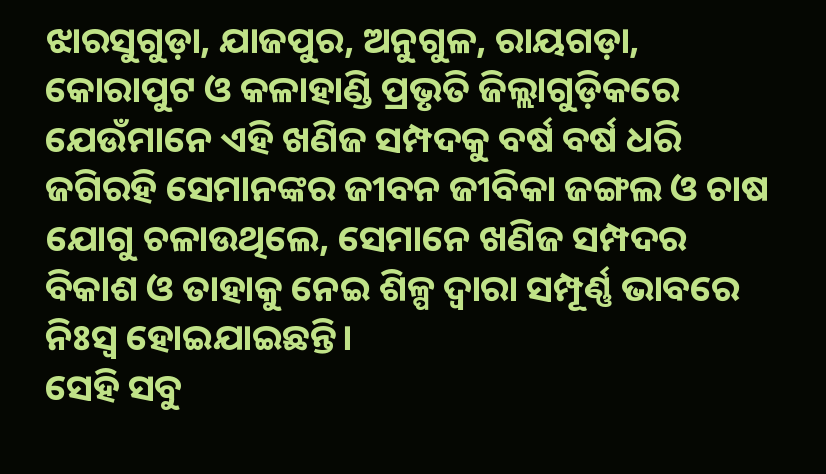ଝାରସୁଗୁଡ଼ା, ଯାଜପୁର, ଅନୁଗୁଳ, ରାୟଗଡ଼ା, କୋରାପୁଟ ଓ କଳାହାଣ୍ଡି ପ୍ରଭୃତି ଜିଲ୍ଲାଗୁଡ଼ିକରେ ଯେଉଁମାନେ ଏହି ଖଣିଜ ସମ୍ପଦକୁ ବର୍ଷ ବର୍ଷ ଧରି ଜଗିରହି ସେମାନଙ୍କର ଜୀବନ ଜୀବିକା ଜଙ୍ଗଲ ଓ ଚାଷ ଯୋଗୁ ଚଳାଉଥିଲେ, ସେମାନେ ଖଣିଜ ସମ୍ପଦର ବିକାଶ ଓ ତାହାକୁ ନେଇ ଶିଳ୍ପ ଦ୍ୱାରା ସମ୍ପୂର୍ଣ୍ଣ ଭାବରେ ନିଃସ୍ୱ ହୋଇଯାଇଛନ୍ତି।
ସେହି ସବୁ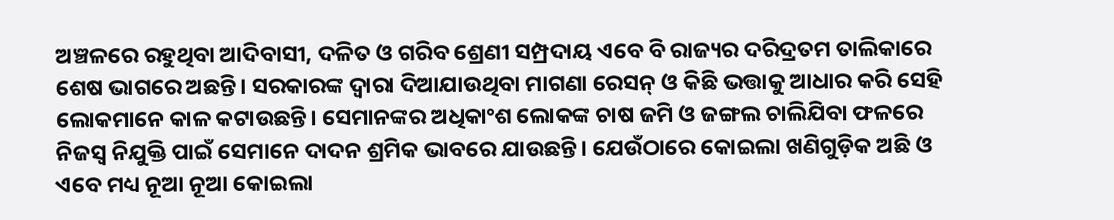ଅଞ୍ଚଳରେ ରହୁଥିବା ଆଦିବାସୀ, ଦଳିତ ଓ ଗରିବ ଶ୍ରେଣୀ ସମ୍ପ୍ରଦାୟ ଏବେ ବି ରାଜ୍ୟର ଦରିଦ୍ରତମ ତାଲିକାରେ ଶେଷ ଭାଗରେ ଅଛନ୍ତି। ସରକାରଙ୍କ ଦ୍ୱାରା ଦିଆଯାଉଥିବା ମାଗଣା ରେସନ୍ ଓ କିଛି ଭତ୍ତାକୁ ଆଧାର କରି ସେହି ଲୋକମାନେ କାଳ କଟାଉଛନ୍ତି। ସେମାନଙ୍କର ଅଧିକାଂଶ ଲୋକଙ୍କ ଚାଷ ଜମି ଓ ଜଙ୍ଗଲ ଚାଲିଯିବା ଫଳରେ ନିଜସ୍ୱ ନିଯୁକ୍ତି ପାଇଁ ସେମାନେ ଦାଦନ ଶ୍ରମିକ ଭାବରେ ଯାଉଛନ୍ତି। ଯେଉଁଠାରେ କୋଇଲା ଖଣିଗୁଡ଼ିକ ଅଛି ଓ ଏବେ ମଧ୍ୟ ନୂଆ ନୂଆ କୋଇଲା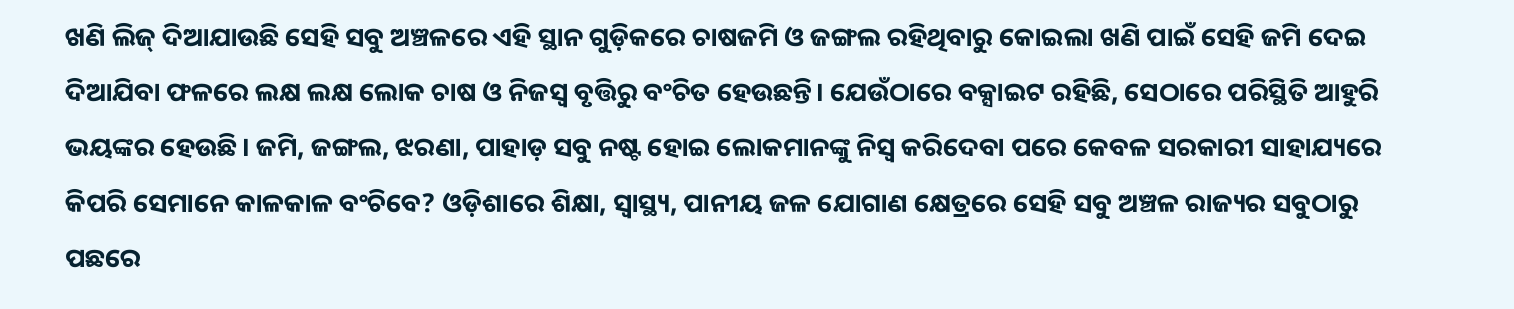ଖଣି ଲିଜ୍ ଦିଆଯାଉଛି ସେହି ସବୁ ଅଞ୍ଚଳରେ ଏହି ସ୍ଥାନ ଗୁଡ଼ିକରେ ଚାଷଜମି ଓ ଜଙ୍ଗଲ ରହିଥିବାରୁ କୋଇଲା ଖଣି ପାଇଁ ସେହି ଜମି ଦେଇ ଦିଆଯିବା ଫଳରେ ଲକ୍ଷ ଲକ୍ଷ ଲୋକ ଚାଷ ଓ ନିଜସ୍ୱ ବୃତ୍ତିରୁ ବଂଚିତ ହେଉଛନ୍ତି। ଯେଉଁଠାରେ ବକ୍ସାଇଟ ରହିଛି, ସେଠାରେ ପରିସ୍ଥିତି ଆହୁରି ଭୟଙ୍କର ହେଉଛି। ଜମି, ଜଙ୍ଗଲ, ଝରଣା, ପାହାଡ଼ ସବୁ ନଷ୍ଟ ହୋଇ ଲୋକମାନଙ୍କୁ ନିସ୍ୱ କରିଦେବା ପରେ କେବଳ ସରକାରୀ ସାହାଯ୍ୟରେ କିପରି ସେମାନେ କାଳକାଳ ବଂଚିବେ? ଓଡ଼ିଶାରେ ଶିକ୍ଷା, ସ୍ୱାସ୍ଥ୍ୟ, ପାନୀୟ ଜଳ ଯୋଗାଣ କ୍ଷେତ୍ରରେ ସେହି ସବୁ ଅଞ୍ଚଳ ରାଜ୍ୟର ସବୁଠାରୁ ପଛରେ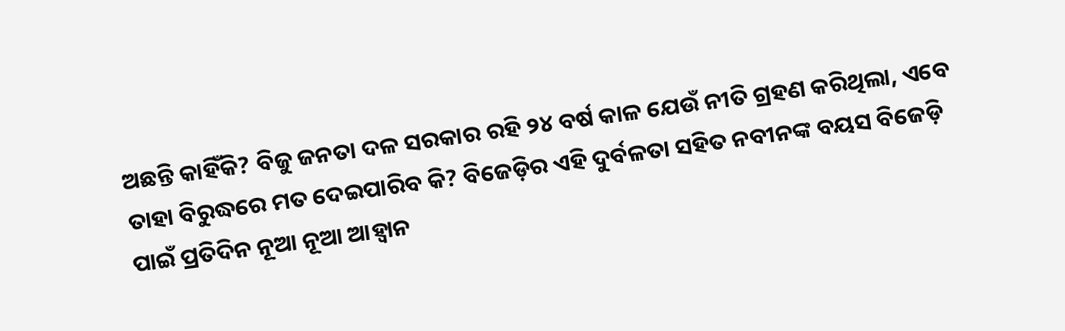ଅଛନ୍ତି କାହିଁକି? ବିଜୁ ଜନତା ଦଳ ସରକାର ରହି ୨୪ ବର୍ଷ କାଳ ଯେଉଁ ନୀତି ଗ୍ରହଣ କରିଥିଲା, ଏବେ ତାହା ବିରୁଦ୍ଧରେ ମତ ଦେଇପାରିବ କି? ବିଜେଡ଼ିର ଏହି ଦୁର୍ବଳତା ସହିତ ନବୀନଙ୍କ ବୟସ ବିଜେଡ଼ି ପାଇଁ ପ୍ରତିଦିନ ନୂଆ ନୂଆ ଆହ୍ୱାନ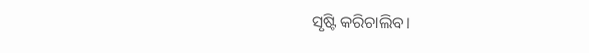ସୃଷ୍ଟି କରିଚାଲିବ।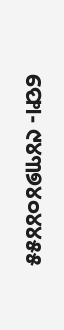ଫୋ- ୯୪୩୭୪୦୪୪୫୫